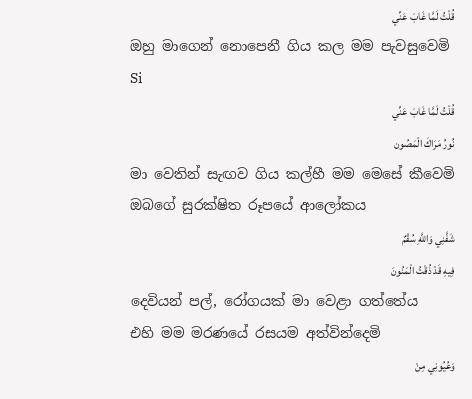قُلْتُ لَمَّا غَابَ عَنِّي
ඔහු මාගෙන් නොපෙනී ගිය කල මම පැවසුවෙමි
Si
قُلْتُ لَمَّا غَابَ عَنِّي
نُورُ مَرَاكَ الْمَصُون
මා වෙතින් සැඟව ගිය කල්හී මම මෙසේ කීවෙමි
ඔබගේ සුරක්ෂිත රූපයේ ආලෝකය
شَفَّنِي وَاللَّهِ سُقْمٌ
فِيهِ قَدْ ذُقْتُ الْمَنُونَ
දෙවියන් පල්, රෝගයක් මා වෙළා ගත්තේය
එහි මම මරණයේ රසයම අත්වින්දෙමි
وَعُيُونِي مِنْ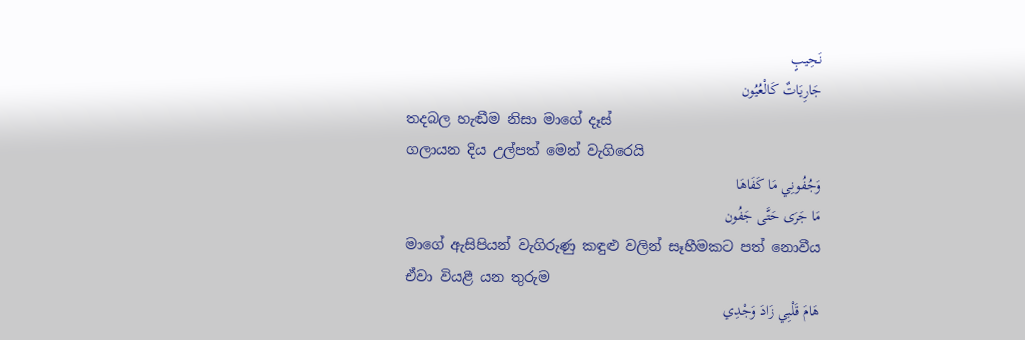نَحِيبٍ
جَارِيَاتٌ كَالْعُيُون
තදබල හැඬීම නිසා මාගේ දෑස්
ගලායන දිය උල්පත් මෙන් වැගිරෙයි
وَجُفُونِي مَا كَفَاهَا
مَا جَرَى حَتَّى جَفُون
මාගේ ඇසිපියන් වැගිරුණු කඳුළු වලින් සෑහීමකට පත් නොවීය
ඒවා වියළී යන තුරුම
هَامَ قَلْبِي زَادَ وَجْدِي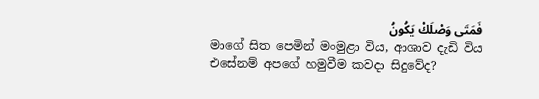فَمَتَى وَصْلَكْ يَكُونُ
මාගේ සිත පෙමින් මංමුළා විය, ආශාව දැඩි විය
එසේනම් අපගේ හමුවීම කවදා සිදුවේද?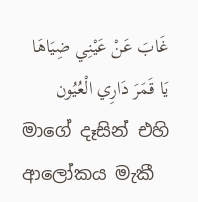غَابَ عَنْ عَيْنِي ضِيَاهَا
يَا قَمَرَ دَارِي الْعُيُون
මාගේ දෑසින් එහි ආලෝකය මැකී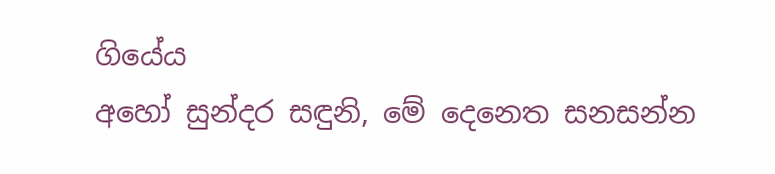ගියේය
අහෝ සුන්දර සඳුනි, මේ දෙනෙත සනසන්න